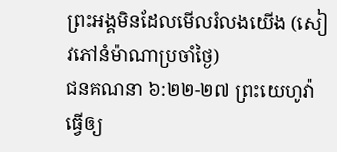ព្រះអង្គមិនដែលមើលរំលងយើង (សៀវភៅនំម៉ាណាប្រចាំថ្ងៃ)
ជនគណនា ៦:២២-២៧ ព្រះយេហូវ៉ាធ្វើឲ្យ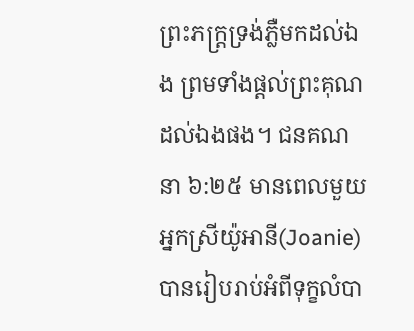ព្រះភក្ត្រទ្រង់ភ្លឺមកដល់ឯង ព្រមទាំងផ្តល់ព្រះគុណដល់ឯងផង។ ជនគណនា ៦:២៥ មានពេលមួយ អ្នកស្រីយ៉ូអានី(Joanie) បានរៀបរាប់អំពីទុក្ខលំបា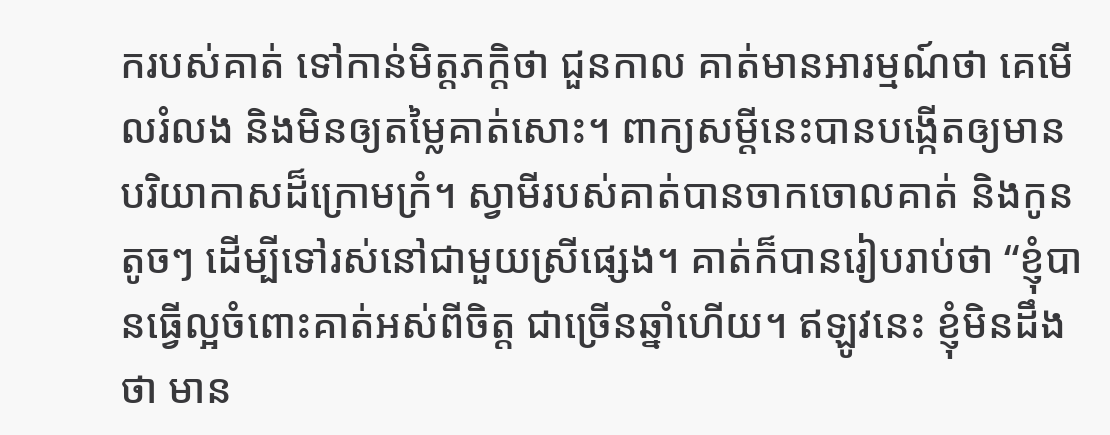ករបស់គាត់ ទៅកាន់មិត្តភក្តិថា ជួនកាល គាត់មានអារម្មណ៍ថា គេមើលរំលង និងមិនឲ្យតម្លៃគាត់សោះ។ ពាក្យសម្តីនេះបានបង្កើតឲ្យមានបរិយាកាសដ៏ក្រោមក្រំ។ ស្វាមីរបស់គាត់បានចាកចោលគាត់ និងកូនតូចៗ ដើម្បីទៅរស់នៅជាមួយស្រីផ្សេង។ គាត់ក៏បានរៀបរាប់ថា “ខ្ញុំបានធ្វើល្អចំពោះគាត់អស់ពីចិត្ត ជាច្រើនឆ្នាំហើយ។ ឥឡូវនេះ ខ្ញុំមិនដឹងថា មាន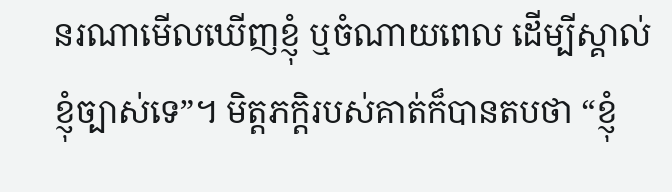នរណាមើលឃើញខ្ញុំ ឬចំណាយពេល ដើម្បីស្គាល់ខ្ញុំច្បាស់ទេ”។ មិត្តភក្តិរបស់គាត់ក៏បានតបថា “ខ្ញុំ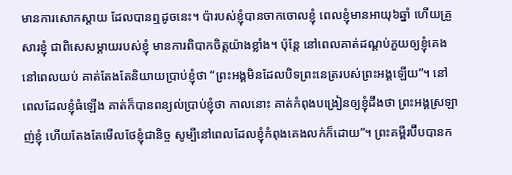មានការសោកស្តាយ ដែលបានឮដូចនេះ។ ប៉ារបស់ខ្ញុំបានចាកចោលខ្ញុំ ពេលខ្ញុំមានអាយុ៦ឆ្នាំ ហើយគ្រួសារខ្ញុំ ជាពិសេសម្តាយរបស់ខ្ញុំ មានការពិបាកចិត្តយ៉ាងខ្លាំង។ ប៉ុន្តែ នៅពេលគាត់ដណ្តប់ភួយឲ្យខ្ញុំគេង នៅពេលយប់ គាត់តែងតែនិយាយប្រាប់ខ្ញុំថា “ព្រះអង្គមិនដែលបិទព្រះនេត្ររបស់ព្រះអង្គឡើយ”។ នៅពេលដែលខ្ញុំធំឡើង គាត់ក៏បានពន្យល់ប្រាប់ខ្ញុំថា កាលនោះ គាត់កំពុងបង្រៀនឲ្យខ្ញុំដឹងថា ព្រះអង្គស្រឡាញ់ខ្ញុំ ហើយតែងតែមើលថែខ្ញុំជានិច្ច សូម្បីនៅពេលដែលខ្ញុំកំពុងគេងលក់ក៏ដោយ”។ ព្រះគម្ពីរប៊ីបបានក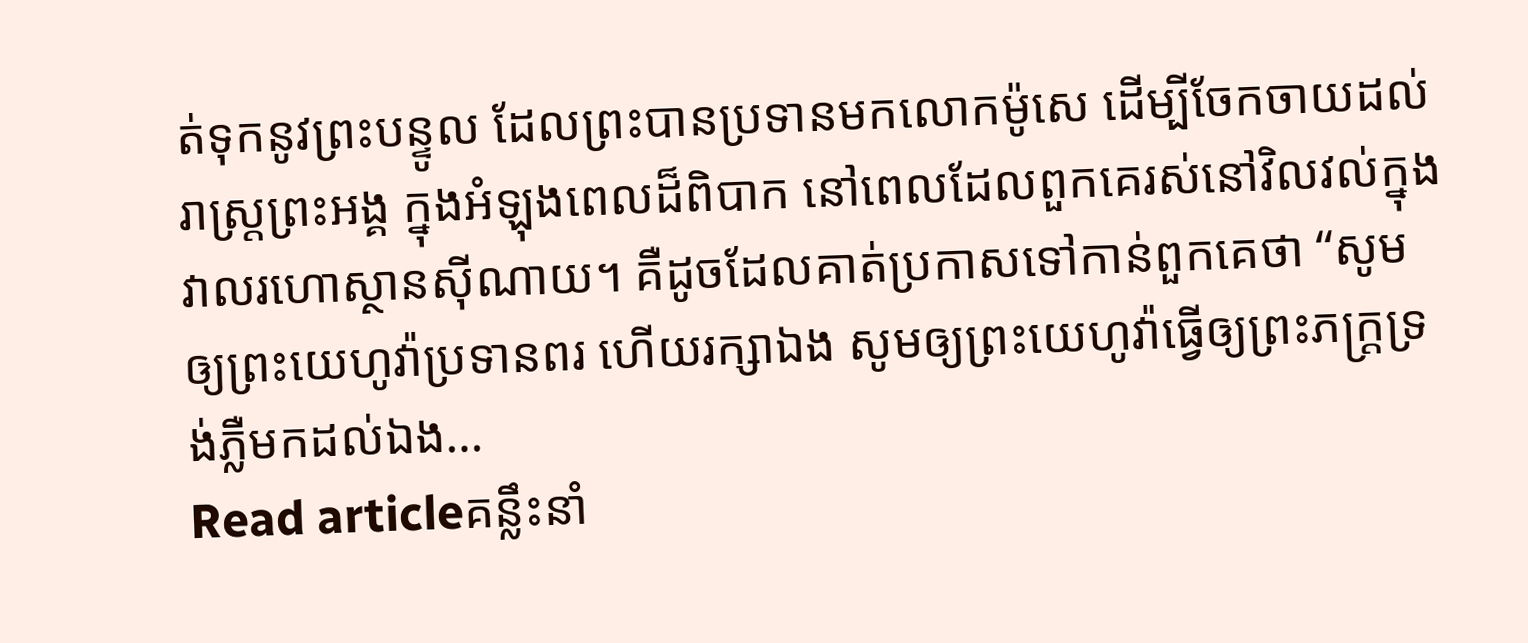ត់ទុកនូវព្រះបន្ទូល ដែលព្រះបានប្រទានមកលោកម៉ូសេ ដើម្បីចែកចាយដល់រាស្រ្តព្រះអង្គ ក្នុងអំឡុងពេលដ៏ពិបាក នៅពេលដែលពួកគេរស់នៅវិលវល់ក្នុងវាលរហោស្ថានស៊ីណាយ។ គឺដូចដែលគាត់ប្រកាសទៅកាន់ពួកគេថា “សូមឲ្យព្រះយេហូវ៉ាប្រទានពរ ហើយរក្សាឯង សូមឲ្យព្រះយេហូវ៉ាធ្វើឲ្យព្រះភក្ត្រទ្រង់ភ្លឺមកដល់ឯង…
Read articleគន្លឹះនាំ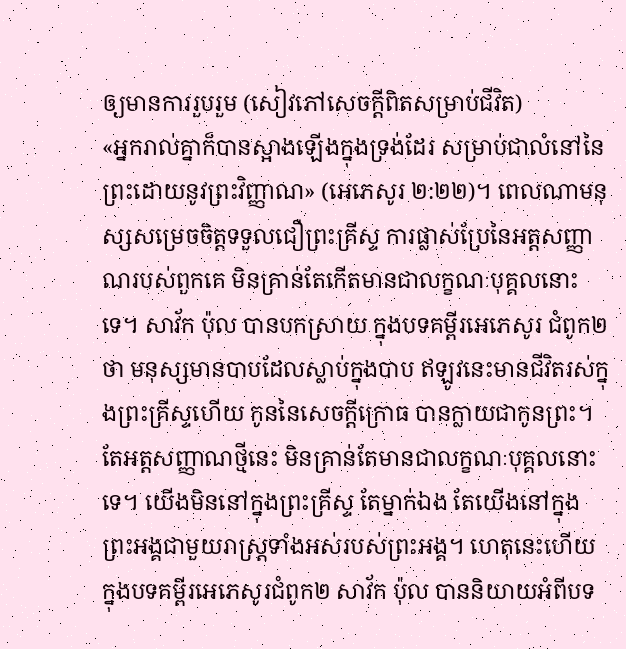ឲ្យមានការរួបរួម (សៀវភៅសេចក្ដីពិតសម្រាប់ជីវិត)
«អ្នករាល់គ្នាក៏បានស្អាងឡើងក្នុងទ្រង់ដែរ សម្រាប់ជាលំនៅនៃព្រះដោយនូវព្រះវិញ្ញាណ» (អេភេសូរ ២:២២)។ ពេលណាមនុស្សសម្រេចចិត្តទទួលជឿព្រះគ្រីស្ទ ការផ្លាស់ប្រែនៃអត្តសញ្ញាណរបស់ពួកគេ មិនគ្រាន់តែកើតមានជាលក្ខណៈបុគ្គលនោះទេ។ សាវ័ក ប៉ុល បានបកស្រាយ ក្នុងបទគម្ពីរអេភេសូរ ជំពូក២ថា មនុស្សមានបាបដែលស្លាប់ក្នុងបាប ឥឡូវនេះមានជីវិតរស់ក្នុងព្រះគ្រីស្ទហើយ កូននៃសេចក្តីក្រោធ បានក្លាយជាកូនព្រះ។ តែអត្តសញ្ញាណថ្មីនេះ មិនគ្រាន់តែមានជាលក្ខណៈបុគ្គលនោះទេ។ យើងមិននៅក្នុងព្រះគ្រីស្ទ តែម្នាក់ឯង តែយើងនៅក្នុងព្រះអង្គជាមួយរាស្ត្រទាំងអស់របស់ព្រះអង្គ។ ហេតុនេះហើយ ក្នុងបទគម្ពីរអេភេសូរជំពូក២ សាវ័ក ប៉ុល បាននិយាយអំពីបទ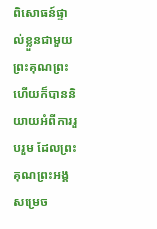ពិសោធន៍ផ្ទាល់ខ្លួនជាមួយព្រះគុណព្រះ ហើយក៏បាននិយាយអំពីការរួបរួម ដែលព្រះគុណព្រះអង្គសម្រេច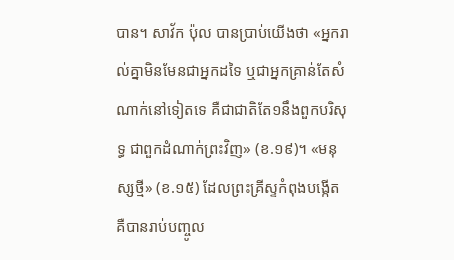បាន។ សាវ័ក ប៉ុល បានប្រាប់យើងថា «អ្នករាល់គ្នាមិនមែនជាអ្នកដទៃ ឬជាអ្នកគ្រាន់តែសំណាក់នៅទៀតទេ គឺជាជាតិតែ១នឹងពួកបរិសុទ្ធ ជាពួកដំណាក់ព្រះវិញ» (ខ.១៩)។ «មនុស្សថ្មី» (ខ.១៥) ដែលព្រះគ្រីស្ទកំពុងបង្កើត គឺបានរាប់បញ្ចូល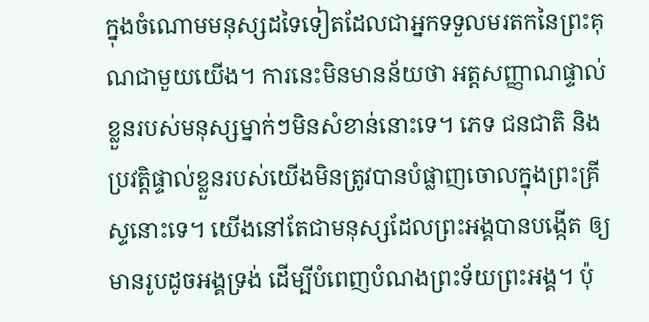ក្នុងចំណោមមនុស្សដទៃទៀតដែលជាអ្នកទទួលមរតកនៃព្រះគុណជាមួយយើង។ ការនេះមិនមានន័យថា អត្តសញ្ញាណផ្ទាល់ខ្លួនរបស់មនុស្សម្នាក់ៗមិនសំខាន់នោះទេ។ ភេទ ជនជាតិ និងប្រវត្តិផ្ទាល់ខ្លួនរបស់យើងមិនត្រូវបានបំផ្លាញចោលក្នុងព្រះគ្រីស្ទនោះទេ។ យើងនៅតែជាមនុស្សដែលព្រះអង្គបានបង្កើត ឲ្យមានរូបដូចអង្គទ្រង់ ដើម្បីបំពេញបំណងព្រះទ័យព្រះអង្គ។ ប៉ុ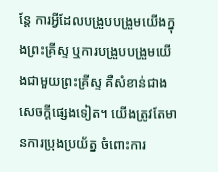ន្តែ ការអ្វីដែលបង្រួបបង្រួមយើងក្នុងព្រះគ្រីស្ទ ឬការបង្រួបបង្រួមយើងជាមួយព្រះគ្រីស្ទ គឺសំខាន់ជាងសេចក្តីផ្សេងទៀត។ យើងត្រូវតែមានការប្រុងប្រយ័ត្ន ចំពោះការ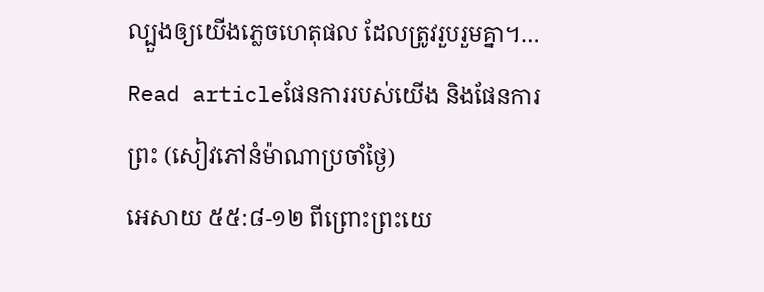ល្បួងឲ្យយើងភ្លេចហេតុផល ដែលត្រូវរួបរួមគ្នា។…
Read articleផែនការរបស់យើង និងផែនការព្រះ (សៀវភៅនំម៉ាណាប្រចាំថ្ងៃ)
អេសាយ ៥៥:៨-១២ ពីព្រោះព្រះយេ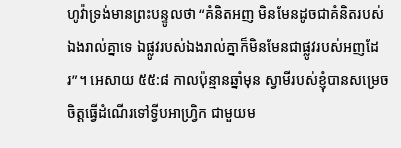ហូវ៉ាទ្រង់មានព្រះបន្ទូលថា “គំនិតអញ មិនមែនដូចជាគំនិតរបស់ឯងរាល់គ្នាទេ ឯផ្លូវរបស់ឯងរាល់គ្នាក៏មិនមែនជាផ្លូវរបស់អញដែរ”។ អេសាយ ៥៥:៨ កាលប៉ុន្មានឆ្នាំមុន ស្វាមីរបស់ខ្ញុំបានសម្រេចចិត្តធ្វើដំណើរទៅទ្វីបអាហ្វ្រិក ជាមួយម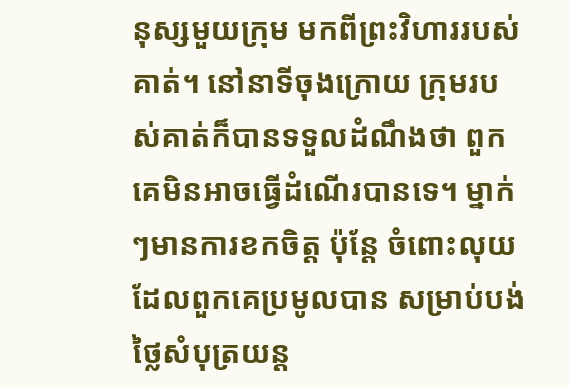នុស្សមួយក្រុម មកពីព្រះវិហាររបស់គាត់។ នៅនាទីចុងក្រោយ ក្រុមរបស់គាត់ក៏បានទទួលដំណឹងថា ពួកគេមិនអាចធ្វើដំណើរបានទេ។ ម្នាក់ៗមានការខកចិត្ត ប៉ុន្តែ ចំពោះលុយដែលពួកគេប្រមូលបាន សម្រាប់បង់ថ្លៃសំបុត្រយន្ត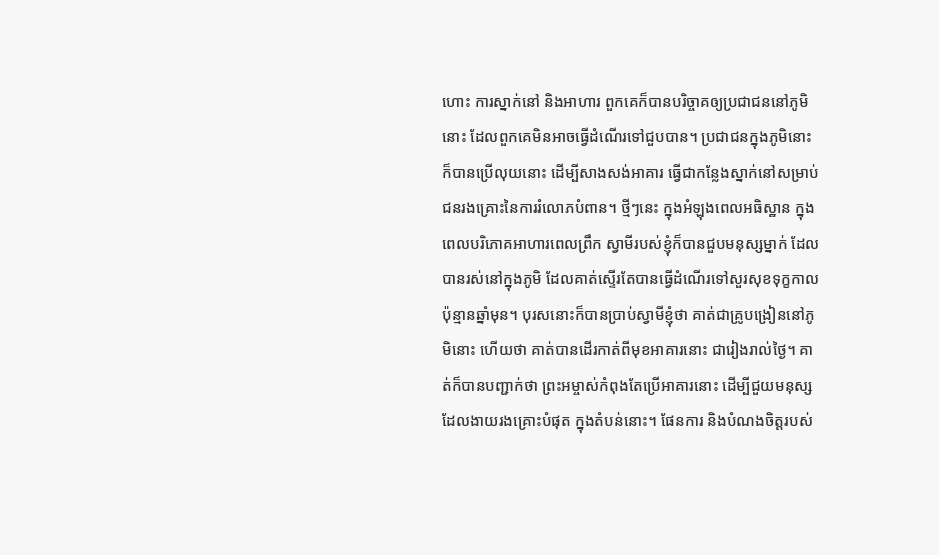ហោះ ការស្នាក់នៅ និងអាហារ ពួកគេក៏បានបរិច្ចាគឲ្យប្រជាជននៅភូមិនោះ ដែលពួកគេមិនអាចធ្វើដំណើរទៅជួបបាន។ ប្រជាជនក្នុងភូមិនោះក៏បានប្រើលុយនោះ ដើម្បីសាងសង់អាគារ ធ្វើជាកន្លែងស្នាក់នៅសម្រាប់ជនរងគ្រោះនៃការរំលោភបំពាន។ ថ្មីៗនេះ ក្នុងអំឡុងពេលអធិស្ឋាន ក្នុងពេលបរិភោគអាហារពេលព្រឹក ស្វាមីរបស់ខ្ញុំក៏បានជួបមនុស្សម្នាក់ ដែលបានរស់នៅក្នុងភូមិ ដែលគាត់ស្ទើរតែបានធ្វើដំណើរទៅសួរសុខទុក្ខកាលប៉ុន្មានឆ្នាំមុន។ បុរសនោះក៏បានប្រាប់ស្វាមីខ្ញុំថា គាត់ជាគ្រូបង្រៀននៅភូមិនោះ ហើយថា គាត់បានដើរកាត់ពីមុខអាគារនោះ ជារៀងរាល់ថ្ងៃ។ គាត់ក៏បានបញ្ជាក់ថា ព្រះអម្ចាស់កំពុងតែប្រើអាគារនោះ ដើម្បីជួយមនុស្សដែលងាយរងគ្រោះបំផុត ក្នុងតំបន់នោះ។ ផែនការ និងបំណងចិត្តរបស់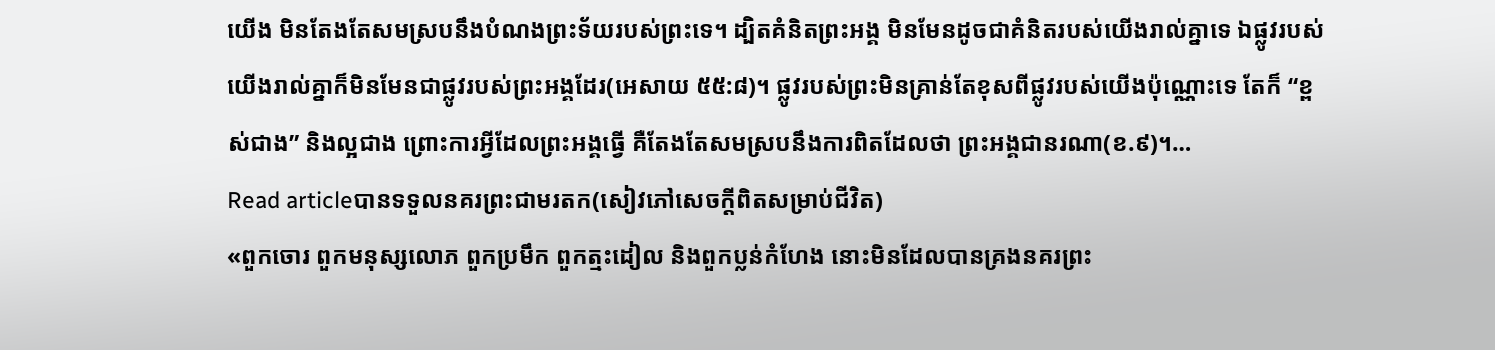យើង មិនតែងតែសមស្របនឹងបំណងព្រះទ័យរបស់ព្រះទេ។ ដ្បិតគំនិតព្រះអង្គ មិនមែនដូចជាគំនិតរបស់យើងរាល់គ្នាទេ ឯផ្លូវរបស់យើងរាល់គ្នាក៏មិនមែនជាផ្លូវរបស់ព្រះអង្គដែរ(អេសាយ ៥៥:៨)។ ផ្លូវរបស់ព្រះមិនគ្រាន់តែខុសពីផ្លូវរបស់យើងប៉ុណ្ណោះទេ តែក៏ “ខ្ពស់ជាង” និងល្អជាង ព្រោះការអ្វីដែលព្រះអង្គធ្វើ គឺតែងតែសមស្របនឹងការពិតដែលថា ព្រះអង្គជានរណា(ខ.៩)។…
Read articleបានទទួលនគរព្រះជាមរតក(សៀវភៅសេចក្ដីពិតសម្រាប់ជីវិត)
«ពួកចោរ ពួកមនុស្សលោភ ពួកប្រមឹក ពួកត្មះដៀល និងពួកប្លន់កំហែង នោះមិនដែលបានគ្រងនគរព្រះ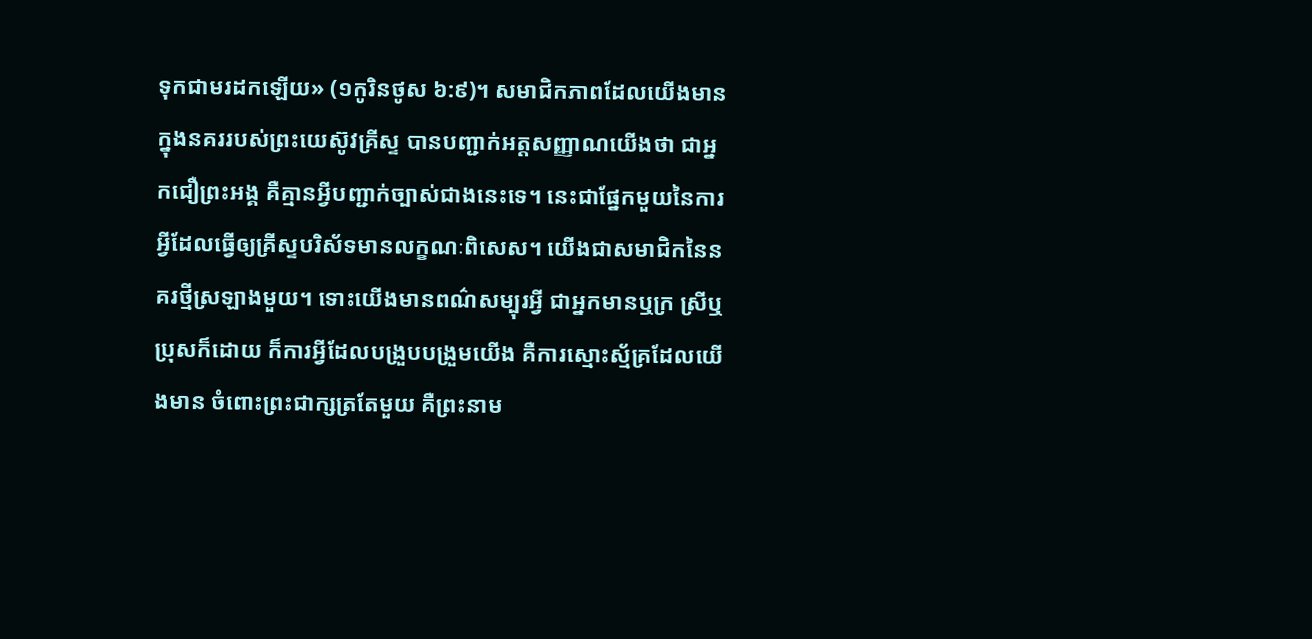ទុកជាមរដកឡើយ» (១កូរិនថូស ៦:៩)។ សមាជិកភាពដែលយើងមានក្នុងនគររបស់ព្រះយេស៊ូវគ្រីស្ទ បានបញ្ជាក់អត្តសញ្ញាណយើងថា ជាអ្នកជឿព្រះអង្គ គឺគ្មានអ្វីបញ្ជាក់ច្បាស់ជាងនេះទេ។ នេះជាផ្នែកមួយនៃការអ្វីដែលធ្វើឲ្យគ្រីស្ទបរិស័ទមានលក្ខណៈពិសេស។ យើងជាសមាជិកនៃនគរថ្មីស្រឡាងមួយ។ ទោះយើងមានពណ៌សម្បុរអ្វី ជាអ្នកមានឬក្រ ស្រីឬប្រុសក៏ដោយ ក៏ការអ្វីដែលបង្រួបបង្រួមយើង គឺការស្មោះស្ម័គ្រដែលយើងមាន ចំពោះព្រះជាក្សត្រតែមួយ គឺព្រះនាម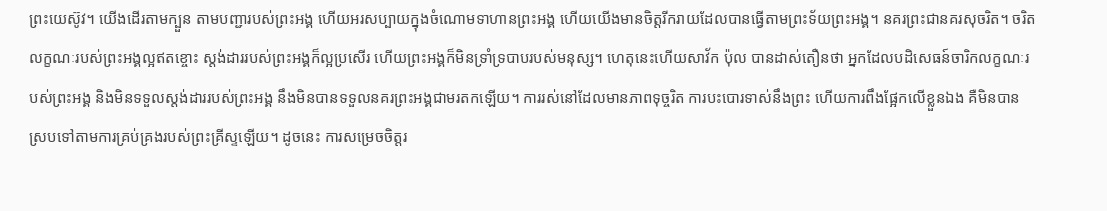ព្រះយេស៊ូវ។ យើងដើរតាមក្បួន តាមបញ្ជារបស់ព្រះអង្គ ហើយអរសប្បាយក្នុងចំណោមទាហានព្រះអង្គ ហើយយើងមានចិត្តរីករាយដែលបានធ្វើតាមព្រះទ័យព្រះអង្គ។ នគរព្រះជានគរសុចរិត។ ចរិតលក្ខណៈរបស់ព្រះអង្គល្អឥតខ្ចោះ ស្តង់ដាររបស់ព្រះអង្គក៏ល្អប្រសើរ ហើយព្រះអង្គក៏មិនទ្រាំទ្របាបរបស់មនុស្ស។ ហេតុនេះហើយសាវ័ក ប៉ុល បានដាស់តឿនថា អ្នកដែលបដិសេធន៍ចារិកលក្ខណៈរបស់ព្រះអង្គ និងមិនទទួលស្តង់ដាររបស់ព្រះអង្គ នឹងមិនបានទទួលនគរព្រះអង្គជាមរតកឡើយ។ ការរស់នៅដែលមានភាពទុច្ចរិត ការបះបោរទាស់នឹងព្រះ ហើយការពឹងផ្អែកលើខ្លួនឯង គឺមិនបានស្របទៅតាមការគ្រប់គ្រងរបស់ព្រះគ្រីស្ទឡើយ។ ដូចនេះ ការសម្រេចចិត្តរ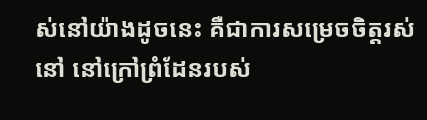ស់នៅយ៉ាងដូចនេះ គឺជាការសម្រេចចិត្តរស់នៅ នៅក្រៅព្រំដែនរបស់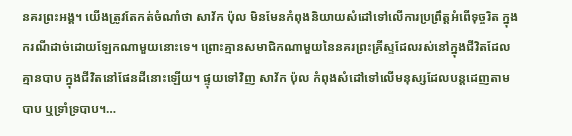នគរព្រះអង្គ។ យើងត្រូវតែកត់ចំណាំថា សាវ័ក ប៉ុល មិនមែនកំពុងនិយាយសំដៅទៅលើការប្រព្រឹត្តអំពើទុច្ចរិត ក្នុងករណីដាច់ដោយឡែកណាមួយនោះទេ។ ព្រោះគ្មានសមាជិកណាមួយនៃនគរព្រះគ្រីស្ទដែលរស់នៅក្នុងជីវិតដែលគ្មានបាប ក្នុងជីវិតនៅផែនដីនោះឡើយ។ ផ្ទុយទៅវិញ សាវ័ក ប៉ុល កំពុងសំដៅទៅលើមនុស្សដែលបន្តដេញតាមបាប ឬទ្រាំទ្របាប។…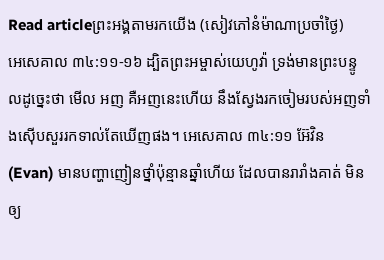Read articleព្រះអង្គតាមរកយើង (សៀវភៅនំម៉ាណាប្រចាំថ្ងៃ)
អេសេគាល ៣៤:១១-១៦ ដ្បិតព្រះអម្ចាស់យេហូវ៉ា ទ្រង់មានព្រះបន្ទូលដូច្នេះថា មើល អញ គឺអញនេះហើយ នឹងស្វែងរកចៀមរបស់អញទាំងស៊ើបសួររកទាល់តែឃើញផង។ អេសេគាល ៣៤:១១ អ៊ែវិន(Evan) មានបញ្ហាញៀនថ្នាំប៉ុន្មានឆ្នាំហើយ ដែលបានរារាំងគាត់ មិនឲ្យ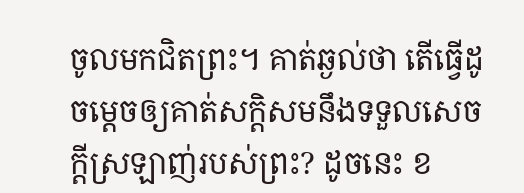ចូលមកជិតព្រះ។ គាត់ឆ្ងល់ថា តើធ្វើដូចម្តេចឲ្យគាត់សក្តិសមនឹងទទួលសេចក្តីស្រឡាញ់របស់ព្រះ? ដូចនេះ ខ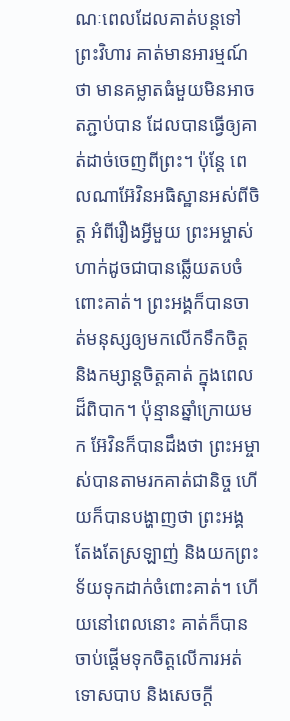ណៈពេលដែលគាត់បន្តទៅព្រះវិហារ គាត់មានអារម្មណ៍ថា មានគម្លាតធំមួយមិនអាចតភ្ជាប់បាន ដែលបានធ្វើឲ្យគាត់ដាច់ចេញពីព្រះ។ ប៉ុន្តែ ពេលណាអ៊ែវិនអធិស្ឋានអស់ពីចិត្ត អំពីរឿងអ្វីមួយ ព្រះអម្ចាស់ហាក់ដូចជាបានឆ្លើយតបចំពោះគាត់។ ព្រះអង្គក៏បានចាត់មនុស្សឲ្យមកលើកទឹកចិត្ត និងកម្សាន្តចិត្តគាត់ ក្នុងពេលដ៏ពិបាក។ ប៉ុន្មានឆ្នាំក្រោយមក អ៊ែវិនក៏បានដឹងថា ព្រះអម្ចាស់បានតាមរកគាត់ជានិច្ច ហើយក៏បានបង្ហាញថា ព្រះអង្គតែងតែស្រឡាញ់ និងយកព្រះទ័យទុកដាក់ចំពោះគាត់។ ហើយនៅពេលនោះ គាត់ក៏បានចាប់ផ្តើមទុកចិត្តលើការអត់ទោសបាប និងសេចក្តី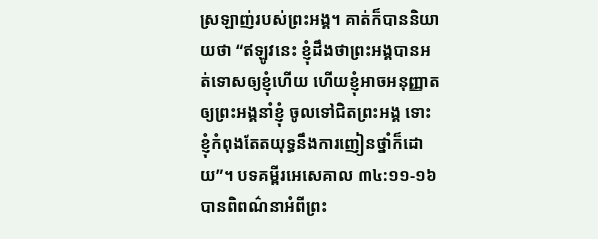ស្រឡាញ់របស់ព្រះអង្គ។ គាត់ក៏បាននិយាយថា “ឥឡូវនេះ ខ្ញុំដឹងថាព្រះអង្គបានអត់ទោសឲ្យខ្ញុំហើយ ហើយខ្ញុំអាចអនុញ្ញាតឲ្យព្រះអង្គនាំខ្ញុំ ចូលទៅជិតព្រះអង្គ ទោះខ្ញុំកំពុងតែតយុទ្ធនឹងការញៀនថ្នាំក៏ដោយ”។ បទគម្ពីរអេសេគាល ៣៤:១១-១៦ បានពិពណ៌នាអំពីព្រះ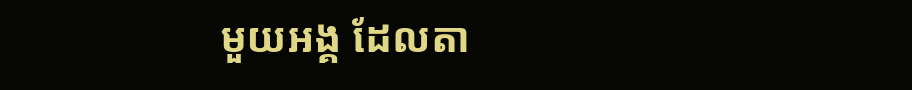មួយអង្គ ដែលតា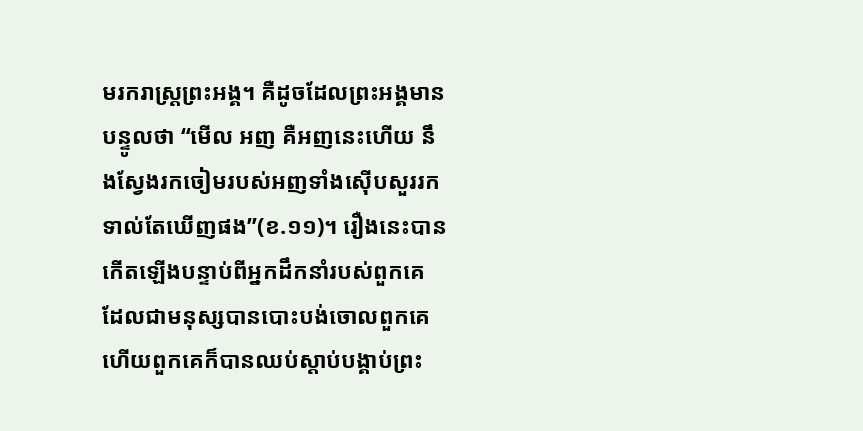មរករាស្រ្តព្រះអង្គ។ គឺដូចដែលព្រះអង្គមានបន្ទូលថា “មើល អញ គឺអញនេះហើយ នឹងស្វែងរកចៀមរបស់អញទាំងស៊ើបសួររកទាល់តែឃើញផង”(ខ.១១)។ រឿងនេះបានកើតឡើងបន្ទាប់ពីអ្នកដឹកនាំរបស់ពួកគេ ដែលជាមនុស្សបានបោះបង់ចោលពួកគេ ហើយពួកគេក៏បានឈប់ស្តាប់បង្គាប់ព្រះ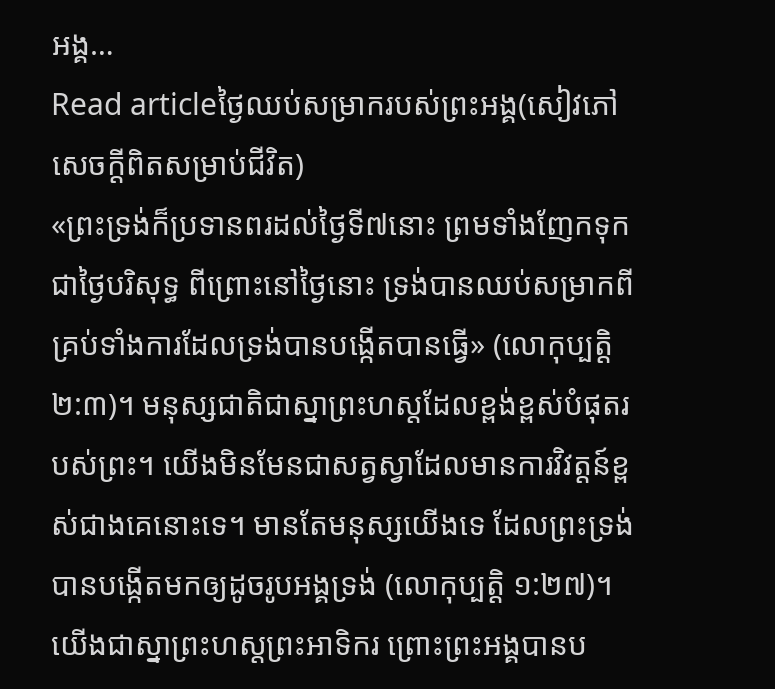អង្គ…
Read articleថ្ងៃឈប់សម្រាករបស់ព្រះអង្គ(សៀវភៅសេចក្ដីពិតសម្រាប់ជីវិត)
«ព្រះទ្រង់ក៏ប្រទានពរដល់ថ្ងៃទី៧នោះ ព្រមទាំងញែកទុកជាថ្ងៃបរិសុទ្ធ ពីព្រោះនៅថ្ងៃនោះ ទ្រង់បានឈប់សម្រាកពីគ្រប់ទាំងការដែលទ្រង់បានបង្កើតបានធ្វើ» (លោកុប្បត្ដិ ២:៣)។ មនុស្សជាតិជាស្នាព្រះហស្តដែលខ្ពង់ខ្ពស់បំផុតរបស់ព្រះ។ យើងមិនមែនជាសត្វស្វាដែលមានការវិវត្តន៍ខ្ពស់ជាងគេនោះទេ។ មានតែមនុស្សយើងទេ ដែលព្រះទ្រង់បានបង្កើតមកឲ្យដូចរូបអង្គទ្រង់ (លោកុប្បត្ដិ ១:២៧)។ យើងជាស្នាព្រះហស្តព្រះអាទិករ ព្រោះព្រះអង្គបានប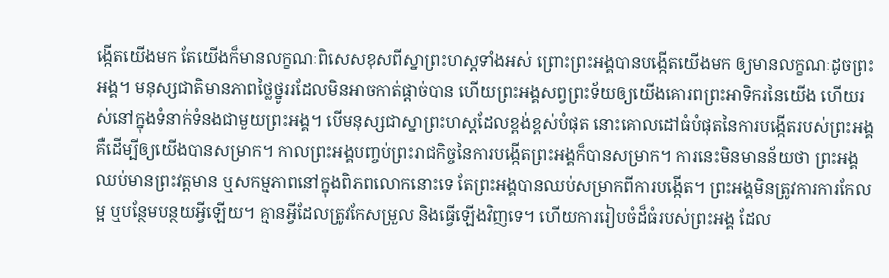ង្កើតយើងមក តែយើងក៏មានលក្ខណៈពិសេសខុសពីស្នាព្រះហស្តទាំងអស់ ព្រោះព្រះអង្គបានបង្កើតយើងមក ឲ្យមានលក្ខណៈដូចព្រះអង្គ។ មនុស្សជាតិមានភាពថ្លៃថ្នូររដែលមិនអាចកាត់ផ្តាច់បាន ហើយព្រះអង្គសព្វព្រះទ័យឲ្យយើងគោរពព្រះអាទិករនៃយើង ហើយរស់នៅក្នុងទំនាក់ទំនងជាមួយព្រះអង្គ។ បើមនុស្សជាស្នាព្រះហស្តដែលខ្ពង់ខ្ពស់បំផុត នោះគោលដៅធំបំផុតនៃការបង្កើតរបស់ព្រះអង្គ គឺដើម្បីឲ្យយើងបានសម្រាក។ កាលព្រះអង្គបញ្ចប់ព្រះរាជកិច្ចនៃការបង្កើតព្រះអង្គក៏បានសម្រាក។ ការនេះមិនមានន័យថា ព្រះអង្គឈប់មានព្រះវត្តមាន ឬសកម្មភាពនៅក្នុងពិភពលោកនោះទេ តែព្រះអង្គបានឈប់សម្រាកពីការបង្កើត។ ព្រះអង្គមិនត្រូវការការកែលម្អ ឬបន្ថែមបន្ថយអ្វីឡើយ។ គ្មានអ្វីដែលត្រូវកែសម្រួល និងធ្វើឡើងវិញទេ។ ហើយការរៀបចំដ៏ធំរបស់ព្រះអង្គ ដែល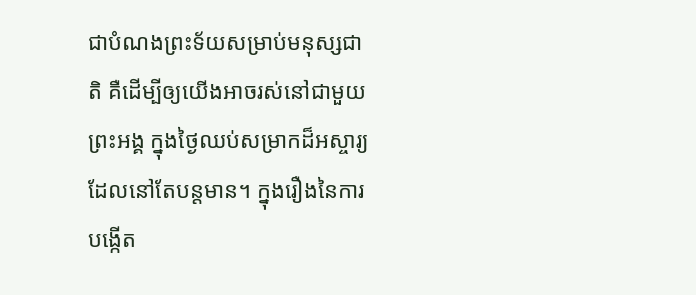ជាបំណងព្រះទ័យសម្រាប់មនុស្សជាតិ គឺដើម្បីឲ្យយើងអាចរស់នៅជាមួយព្រះអង្គ ក្នុងថ្ងៃឈប់សម្រាកដ៏អស្ចារ្យ ដែលនៅតែបន្តមាន។ ក្នុងរឿងនៃការបង្កើត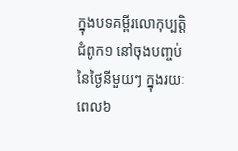ក្នុងបទគម្ពីរលោកុប្បត្ដិ ជំពូក១ នៅចុងបញ្ចប់នៃថ្ងៃនីមួយៗ ក្នុងរយៈពេល៦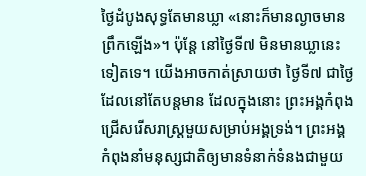ថ្ងៃដំបូងសុទ្ធតែមានឃ្លា «នោះក៏មានល្ងាចមានព្រឹកឡើង»។ ប៉ុន្តែ នៅថ្ងៃទី៧ មិនមានឃ្លានេះទៀតទេ។ យើងអាចកាត់ស្រាយថា ថ្ងៃទី៧ ជាថ្ងៃដែលនៅតែបន្តមាន ដែលក្នុងនោះ ព្រះអង្គកំពុងជ្រើសរើសរាស្ត្រមួយសម្រាប់អង្គទ្រង់។ ព្រះអង្គកំពុងនាំមនុស្សជាតិឲ្យមានទំនាក់ទំនងជាមួយ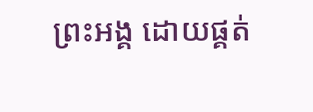ព្រះអង្គ ដោយផ្គត់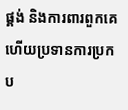ផ្គង់ និងការពារពួកគេ ហើយប្រទានការប្រកប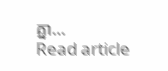គ្នា…
Read article